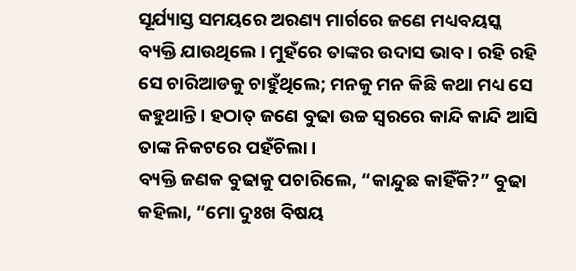ସୂର୍ଯ୍ୟାସ୍ତ ସମୟରେ ଅରଣ୍ୟ ମାର୍ଗରେ ଜଣେ ମଧ୍ୟବୟସ୍କ ବ୍ୟକ୍ତି ଯାଉଥିଲେ । ମୁହଁରେ ତାଙ୍କର ଉଦାସ ଭାବ । ରହି ରହି ସେ ଚାରିଆଡକୁ ଚାହୁଁଥିଲେ; ମନକୁ ମନ କିଛି କଥା ମଧ୍ୟ ସେ କହୁଥାନ୍ତି । ହଠାତ୍ ଜଣେ ବୁଢା ଉଚ୍ଚ ସ୍ୱରରେ କାନ୍ଦି କାନ୍ଦି ଆସି ତାଙ୍କ ନିକଟରେ ପହଁଚିଲା ।
ବ୍ୟକ୍ତି ଜଣକ ବୁଢାକୁ ପଚାରିଲେ, “କାନ୍ଦୁଛ କାହିଁକି?” ବୁଢା କହିଲା, “ମୋ ଦୁଃଖ ବିଷୟ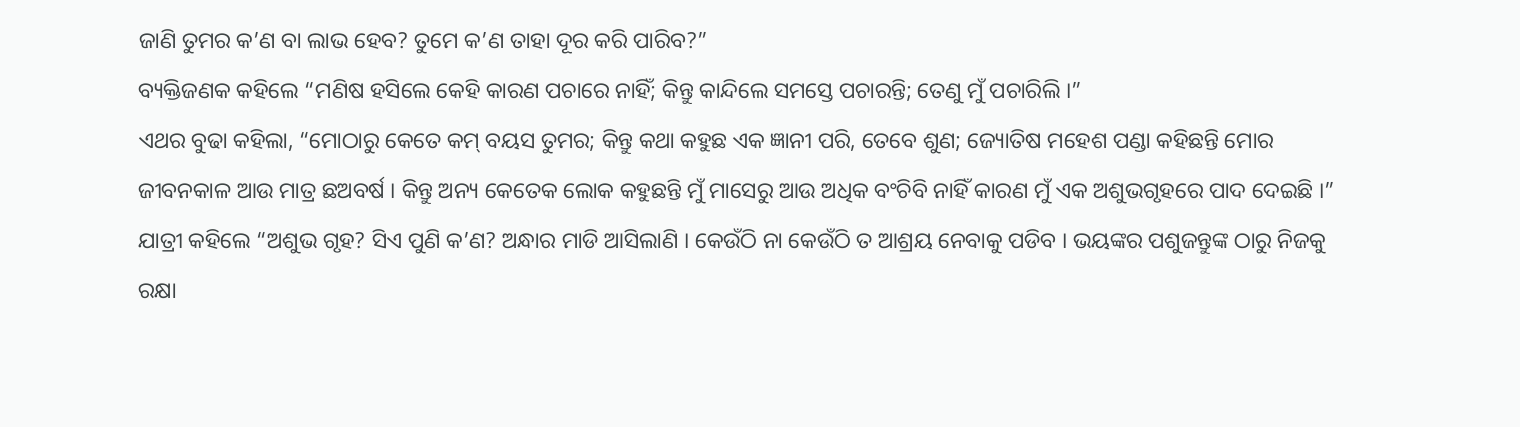ଜାଣି ତୁମର କ’ଣ ବା ଲାଭ ହେବ? ତୁମେ କ’ଣ ତାହା ଦୂର କରି ପାରିବ?”
ବ୍ୟକ୍ତିଜଣକ କହିଲେ “ମଣିଷ ହସିଲେ କେହି କାରଣ ପଚାରେ ନାହିଁ; କିନ୍ତୁ କାନ୍ଦିଲେ ସମସ୍ତେ ପଚାରନ୍ତି; ତେଣୁ ମୁଁ ପଚାରିଲି ।”
ଏଥର ବୁଢା କହିଲା, “ମୋଠାରୁ କେତେ କମ୍ ବୟସ ତୁମର; କିନ୍ତୁ କଥା କହୁଛ ଏକ ଜ୍ଞାନୀ ପରି, ତେବେ ଶୁଣ; ଜ୍ୟୋତିଷ ମହେଶ ପଣ୍ଡା କହିଛନ୍ତି ମୋର ଜୀବନକାଳ ଆଉ ମାତ୍ର ଛଅବର୍ଷ । କିନ୍ତୁ ଅନ୍ୟ କେତେକ ଲୋକ କହୁଛନ୍ତି ମୁଁ ମାସେରୁ ଆଉ ଅଧିକ ବଂଚିବି ନାହିଁ କାରଣ ମୁଁ ଏକ ଅଶୁଭଗୃହରେ ପାଦ ଦେଇଛି ।”
ଯାତ୍ରୀ କହିଲେ “ଅଶୁଭ ଗୃହ? ସିଏ ପୁଣି କ’ଣ? ଅନ୍ଧାର ମାଡି ଆସିଲାଣି । କେଉଁଠି ନା କେଉଁଠି ତ ଆଶ୍ରୟ ନେବାକୁ ପଡିବ । ଭୟଙ୍କର ପଶୁଜନ୍ତୁଙ୍କ ଠାରୁ ନିଜକୁ ରକ୍ଷା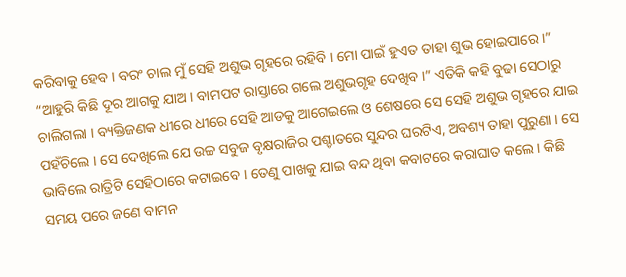କରିବାକୁ ହେବ । ବରଂ ଚାଲ ମୁଁ ସେହି ଅଶୁଭ ଗୃହରେ ରହିବି । ମୋ ପାଇଁ ହୁଏତ ତାହା ଶୁଭ ହୋଇପାରେ ।”
“ଆହୁରି କିଛି ଦୂର ଆଗକୁ ଯାଅ । ବାମପଟ ରାସ୍ତାରେ ଗଲେ ଅଶୁଭଗୃହ ଦେଖିବ ।” ଏତିକି କହି ବୁଢା ସେଠାରୁ ଚାଲିଗଲା । ବ୍ୟକ୍ତିଜଣକ ଧୀରେ ଧୀରେ ସେହି ଆଡକୁ ଆଗେଇଲେ ଓ ଶେଷରେ ସେ ସେହି ଅଶୁଭ ଗୃହରେ ଯାଇ ପହଁଚିଲେ । ସେ ଦେଖିଲେ ଯେ ଉଚ୍ଚ ସବୁଜ ବୃକ୍ଷରାଜିର ପଶ୍ଚାତରେ ସୁନ୍ଦର ଘରଟିଏ, ଅବଶ୍ୟ ତାହା ପୁରୁଣା । ସେ ଭାବିଲେ ରାତ୍ରିଟି ସେହିଠାରେ କଟାଇବେ । ତେଣୁ ପାଖକୁ ଯାଇ ବନ୍ଦ ଥିବା କବାଟରେ କରାଘାତ କଲେ । କିଛି ସମୟ ପରେ ଜଣେ ବାମନ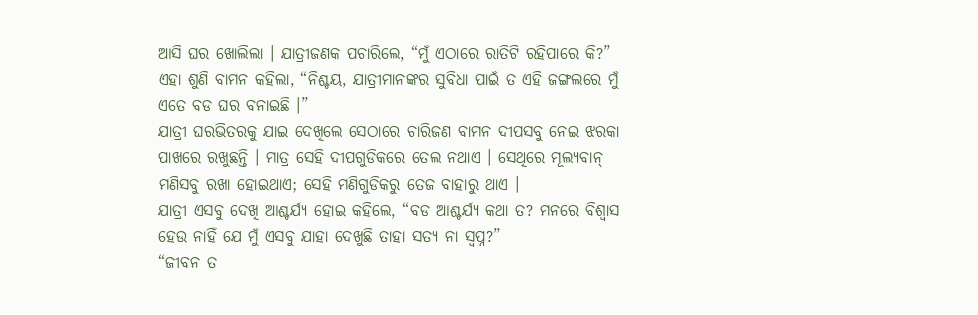ଆସି ଘର ଖୋଲିଲା । ଯାତ୍ରୀଜଣକ ପଚାରିଲେ, “ମୁଁ ଏଠାରେ ରାତିଟି ରହିପାରେ କି?” ଏହା ଶୁଣି ବାମନ କହିଲା, “ନିଶ୍ଚୟ, ଯାତ୍ରୀମାନଙ୍କର ସୁବିଧା ପାଇଁ ତ ଏହି ଜଙ୍ଗଲରେ ମୁଁ ଏତେ ବଡ ଘର ବନାଇଛି ।”
ଯାତ୍ରୀ ଘରଭିତରକୁ ଯାଇ ଦେଖିଲେ ସେଠାରେ ଚାରିଜଣ ବାମନ ଦୀପସବୁ ନେଇ ଝରକା ପାଖରେ ରଖୁଛନ୍ତି । ମାତ୍ର ସେହି ଦୀପଗୁଡିକରେ ତେଲ ନଥାଏ । ସେଥିରେ ମୂଲ୍ୟବାନ୍ ମଣିସବୁ ରଖା ହୋଇଥାଏ; ସେହି ମଣିଗୁଡିକରୁ ତେଜ ବାହାରୁ ଥାଏ ।
ଯାତ୍ରୀ ଏସବୁ ଦେଖି ଆଶ୍ଚର୍ଯ୍ୟ ହୋଇ କହିଲେ, “ବଡ ଆଶ୍ଚର୍ଯ୍ୟ କଥା ତ? ମନରେ ବିଶ୍ୱାସ ହେଉ ନାହିଁ ଯେ ମୁଁ ଏସବୁ ଯାହା ଦେଖୁଛି ତାହା ସତ୍ୟ ନା ସ୍ୱପ୍ନ?”
“ଜୀବନ ତ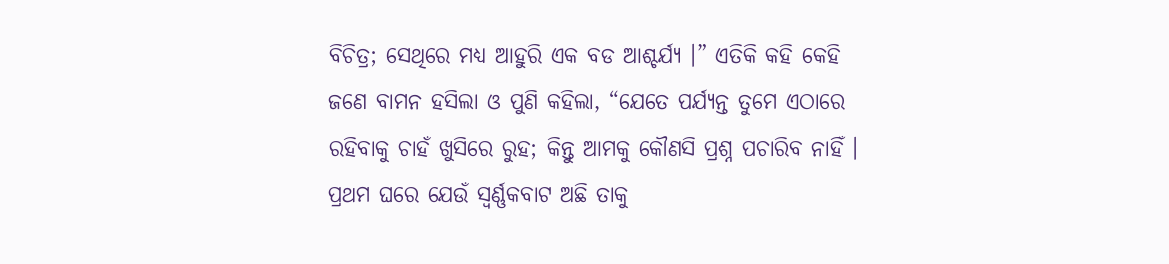ବିଚିତ୍ର; ସେଥିରେ ମଧ୍ୟ ଆହୁରି ଏକ ବଡ ଆଶ୍ଚର୍ଯ୍ୟ ।” ଏତିକି କହି କେହି ଜଣେ ବାମନ ହସିଲା ଓ ପୁଣି କହିଲା, “ଯେତେ ପର୍ଯ୍ୟନ୍ତ ତୁମେ ଏଠାରେ ରହିବାକୁ ଚାହଁ ଖୁସିରେ ରୁହ; କିନ୍ତୁ ଆମକୁ କୌଣସି ପ୍ରଶ୍ନ ପଚାରିବ ନାହିଁ । ପ୍ରଥମ ଘରେ ଯେଉଁ ସ୍ୱର୍ଣ୍ଣକବାଟ ଅଛି ତାକୁ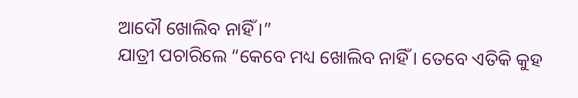ଆଦୌ ଖୋଲିବ ନାହିଁ ।”
ଯାତ୍ରୀ ପଚାରିଲେ “କେବେ ମଧ୍ୟ ଖୋଲିବ ନାହିଁ । ତେବେ ଏତିକି କୁହ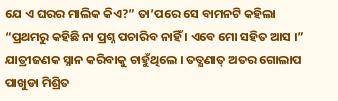ଯେ ଏ ଘରର ମାଲିକ କିଏ?” ତା’ପରେ ସେ ବାମନଟି କହିଲା “ପ୍ରଥମରୁ କହିଛି ନା ପ୍ରଶ୍ନ ପଚାରିବ ନାହିଁ । ଏବେ ମୋ ସହିତ ଆସ ।”
ଯାତ୍ରୀଜଣକ ସ୍ନାନ କରିବାକୁ ଚାହୁଁଥିଲେ । ତତ୍କ୍ଷଣାତ୍ ଅତର ଗୋଲାପ ପାଖୁଡା ମିଶ୍ରିତ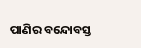ପାଣିର ବନ୍ଦୋବସ୍ତ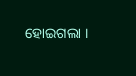ହୋଇଗଲା ।